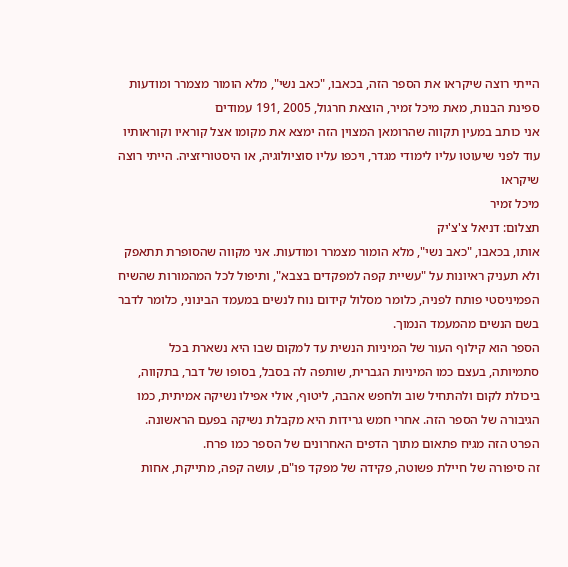הייתי רוצה שיקראו את הספר הזה, בכאבו, "כאב נשי", מלא הומור מצמרר ומודעות
ספינת הבנות, מאת מיכל זמיר, הוצאת חרגול, 2005 ,191 עמודים
אני כותב במעין תקווה שהרומאן המצוין הזה ימצא את מקומו אצל קוראיו וקוראותיו עוד לפני שיעוטו עליו לימודי מגדר, ויכפו עליו סוציולוגיה, או היסטוריזציה. הייתי רוצה שיקראו
מיכל זמיר
תצלום: דניאל צ'צ'יק
אותו, בכאבו, "כאב נשי", מלא הומור מצמרר ומודעות. אני מקווה שהסופרת תתאפק ולא תעניק ראיונות על "עשיית קפה למפקדים בצבא", ותיפול לכל המהמורות שהשיח הפמיניסטי פותח לפניה, כלומר מסלול קידום נוח לנשים במעמד הבינוני, כלומר לדבר בשם הנשים מהמעמד הנמוך.
הספר הוא קילוף העור של המיניות הנשית עד למקום שבו היא נשארת בכל סתמיותה, בעצם כמו המיניות הגברית, שותפה לה בסבל, בסופו של דבר, בתקווה, ביכולת לקום ולהתחיל שוב ולחפש אהבה, ליטוף, אולי אפילו נשיקה אמיתית, כמו הגיבורה של הספר הזה. אחרי חמש גרידות היא מקבלת נשיקה בפעם הראשונה. הפרט הזה מגיח פתאום מתוך הדפים האחרונים של הספר כמו פרח.
זה סיפורה של חיילת פשוטה, פקידה של מפקד פו"ם, עושה קפה, מתייקת, אחות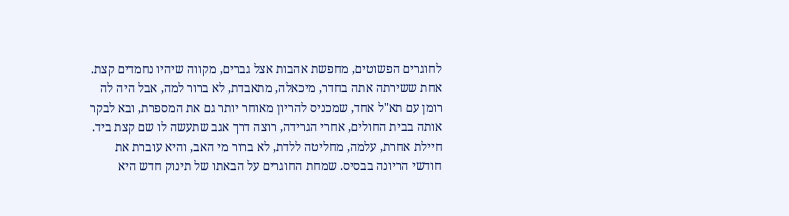לחוגרים הפשוטים, מחפשת אהבות אצל גברים, מקווה שיהיו נחמדים קצת. אחת ששירתה אתה בחדר, מיכאלה, מתאבדת, לא ברור למה, אבל היה לה רומן עם תא"ל אחד, שמכניס להריון מאוחר יותר גם את המספרת, ובא לבקר אותה בבית החולים, אחרי הגרידה, רוצה דרך אגב שתעשה לו שם קצת ביד. חיילת אחרת, עלמה, מחליטה ללדת, לא ברור מי האב, והיא עוברת את חודשי הריונה בבסיס. שמחת החוגרים על הבאתו של תינוק חדש היא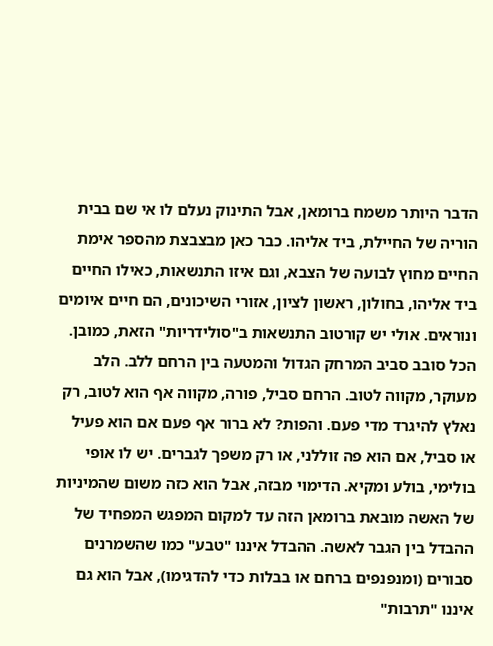הדבר היותר משמח ברומאן, אבל התינוק נעלם לו אי שם בבית הוריה של החיילת, ביד אליהו. כבר כאן מבצבצת מהספר אימת החיים מחוץ לבועה של הצבא, וגם איזו התנשאות, כאילו החיים ביד אליהו, בחולון, ראשון לציון, אזורי השיכונים, הם חיים איומים ונוראים. אולי יש קורטוב התנשאות ב"סולידריות" הזאת, כמובן.
הכל סובב סביב המרחק הגדול והמטעה בין הרחם ללב. הלב מעוקר, מקווה לטוב. הרחם סביל, פורה, מקווה אף הוא לטוב, רק נאלץ להיגרד מדי פעם. והפות? לא ברור אף פעם אם הוא פעיל או סביל, אם הוא פה זוללני, או רק משפך לגברים. יש לו אופי בולימי, בולע ומקיא. הדימוי מבזה, אבל הוא כזה משום שהמיניות של האשה מובאת ברומאן הזה עד למקום המפגש המפחיד של ההבדל בין הגבר לאשה. ההבדל איננו "טבע" כמו שהשמרנים סבורים (ומנפנפים ברחם או בבלות כדי להדגימו), אבל הוא גם איננו "תרבות"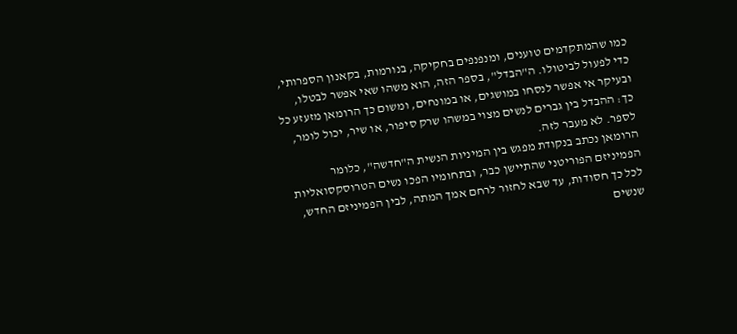כמו שהמתקדמים טוענים, ומנפנפים בחקיקה, בנורמות, בקאנון הספרותי, כדי לפעול לביטולו. ה"הבדל", בספר הזה, הוא משהו שאי אפשר לבטלו, ובעיקר אי אפשר לנסחו במושגים, או במונחים, ומשום כך הרומאן מזעזע כל כך: ההבדל בין גברים לנשים מצוי במשהו שרק סיפור, או שיר, יכול לומר, לספר. לא מעבר לזה.
הרומאן נכתב בנקודת מפגש בין המיניות הנשית ה"חדשה", כלומר הפמיניזם הפוריטני שהתיישן כבר, ובתחומיו הפכו נשים הטרוסקסואליות לכל כך חסודות, עד שבא לחזור לרחם אמך המתה, לבין הפמיניזם החדש, שנשים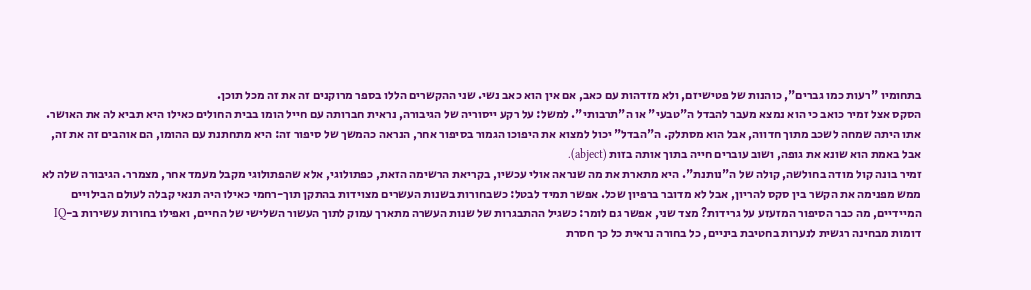בתחומיו "רעות כמו גברים", כוהנות של פטישיזם, ולא מזדהות עם כאב, אם אין הוא כאב נשי. שני ההקשרים הללו בספר מרוקנים זה את זה מכל תוכן.
הסקס אצל זמיר כואב כי הוא נמצא מעבר להבדל ה"טבעי" או ה"תרבותי". למשל: על רקע ייסוריה של הגיבורה, נראית חברותה עם חייל הומו בבית החולים כאילו היא תביא לה את האושר. אתו היתה שמחה לשכב מתוך חדווה, אבל הוא מסתלק. ה"הבדל" יכול למצוא את היפוכו הגמור בסיפור אחר, הנראה כהמשך של סיפור זה: היא מתחתנת עם ההומו, הם אוהבים זה את זה, אבל באמת הוא שונא את גופה, ושוב עוברים חייה בתוך אותה בזות (abject).
זמיר בונה קול מודה בחולשה, קולה של ה"נותנת". היא מתארת את מה שנראה אולי עכשיו, בקריאת הרשימה הזאת, כפתולוגי, אלא שהפתולוגי מקבל מעמד אחר, מצמרר. הגיבורה שלה לא ממש מפנימה את הקשר בין סקס להריון, אבל לא מדובר ברפיון שכל. אפשר תמיד לבטל: כשבחורות בשנות העשרים מצוידות בהתקן תוך-רחמי כאילו היה תנאי קבלה לעולם הבילויים המיידיים, מה כבר הסיפור המזעזע על גרידות? מצד שני, אפשר גם לומר: כשגיל ההתבגרות של שנות העשרה מתארך עמוק לתוך העשור השלישי של החיים, ואפילו בחורות עשירות ב-IQ דומות מבחינה רגשית לנערות בחטיבת ביניים, כל בחורה נראית כל כך חסרת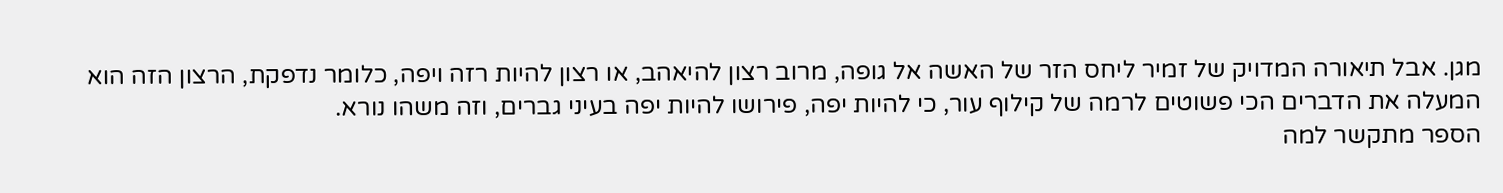מגן. אבל תיאורה המדויק של זמיר ליחס הזר של האשה אל גופה, מרוב רצון להיאהב, או רצון להיות רזה ויפה, כלומר נדפקת, הרצון הזה הוא המעלה את הדברים הכי פשוטים לרמה של קילוף עור, כי להיות יפה, פירושו להיות יפה בעיני גברים, וזה משהו נורא.
הספר מתקשר למה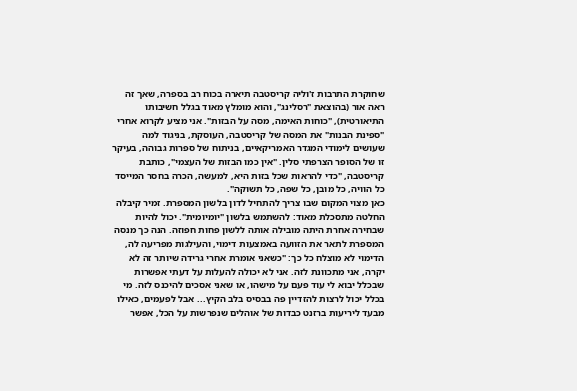שחוקרת התרבות ז'וליה קריסטבה תיארה בכוח רב בספרה, שאך זה ראה אור (בהוצאת "רסלינג", והוא מומלץ מאוד בגלל חשיבותו התיאורטית), "כוחות האימה, מסה על הבזות". אני מציע לקרוא אחרי "ספינת הבנות" את המסה של קריסטבה, העוסקת, בניגוד למה שעושים לימודי המגדר האמריקאיים, בניתוח של ספרות גבוהה, בעיקר זו של הסופר הצרפתי סלין. "אין כמו הבזות של העצמי", כותבת קריסטבה, "כדי להראות שכל בזות היא, למעשה, הכרה בחסר המייסד כל הוויה, כל מובן, כל שפה, כל תשוקה".
כאן מצוי המקום שבו צריך להתחיל לדון בלשון המספרת. זמיר קיבלה החלטה מתסכלת מאוד: להשתמש בלשון "יומיומית". יכול להיות שבחירה אחרת היתה מובילה אותה ללשון פחות חפוזה. הנה כך מנסה המספרת לתאר את הזוועה באמצעות דימוי, והעילגות מפריעה לה, הדימוי לא מוצלח כל כך: "כשאני אומרת אחרי גרידה שיותר זה לא יקרה, אני מתכוונת לזה. אני לא יכולה להעלות על דעתי אפשרות שבכלל יבוא לי עוד פעם על מישהו, או שאני אסכים להיכנס לזה. מי בכלל יכול לרצות להזדיין פה בבסיס בלב הקיץ... אבל לפעמים, כאילו מבעד ליריעות ברזנט כבדות של אוהלים שנפרשות על הכל, אפשר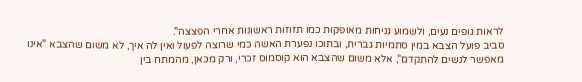לראות גופים נעים, ולשמוע גניחות מאופקות כמו תזוזות ראשונות אחרי הפצצה".
סביב פועל הצבא במין סתמיות גברית, ובתוכו נפערת האשה כמי שרוצה לפעול ואין לה איך, לא משום שהצבא "אינו מאפשר לנשים להתקדם", אלא משום שהצבא הוא קוסמוס זכרי, ורק מכאן, מהמתח בין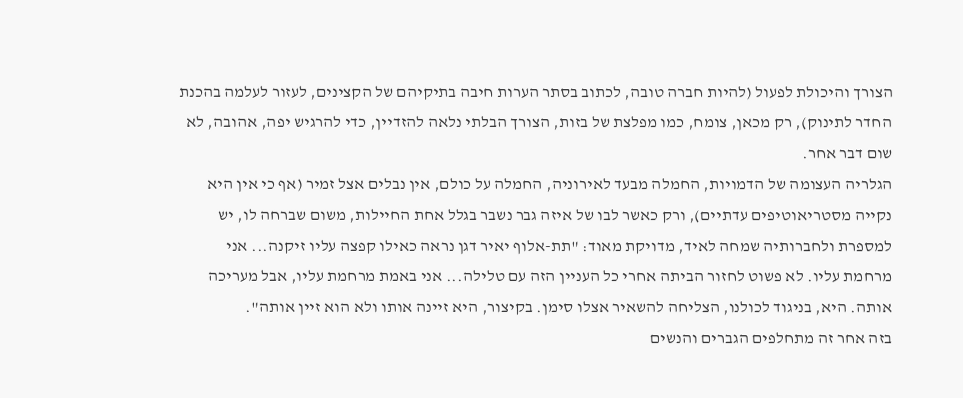הצורך והיכולת לפעול (להיות חברה טובה, לכתוב בסתר הערות חיבה בתיקיהם של הקצינים, לעזור לעלמה בהכנת החדר לתינוק), רק מכאן, צומח, כמו מפלצת של בזות, הצורך הבלתי נלאה להזדיין, כדי להרגיש יפה, אהובה, לא שום דבר אחר.
הגלריה העצומה של הדמויות, החמלה מבעד לאירוניה, החמלה על כולם, אין נבלים אצל זמיר (אף כי אין היא נקייה מסטריאוטיפים עדתיים), ורק כאשר לבו של איזה גבר נשבר בגלל אחת החיילות, משום שברחה לו, יש למספרת ולחברותיה שמחה לאיד, מדויקת מאוד: "תת-אלוף יאיר דגן נראה כאילו קפצה עליו זיקנה... אני מרחמת עליו. לא פשוט לחזור הביתה אחרי כל העניין הזה עם טלילה... אני באמת מרחמת עליו, אבל מעריכה אותה. היא, בניגוד לכולנו, הצליחה להשאיר אצלו סימן. בקיצור, היא זיינה אותו ולא הוא זיין אותה".
בזה אחר זה מתחלפים הגברים והנשים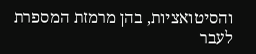והסיטואציות, בהן מרמזת המספרת לעבר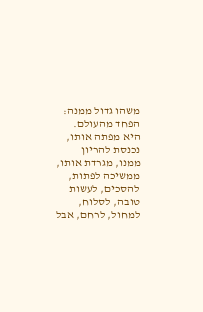משהו גדול ממנה: הפחד מהעולם. היא מפתה אותו, נכנסת להריון ממנו, מגרדת אותו, ממשיכה לפתות, להסכים, לעשות טובה, לסלוח, למחול, לרחם, אבל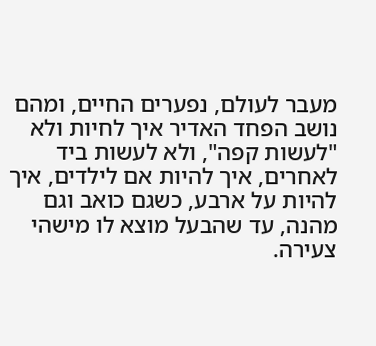מעבר לעולם, נפערים החיים, ומהם נושב הפחד האדיר איך לחיות ולא "לעשות קפה", ולא לעשות ביד לאחרים, איך להיות אם לילדים, איך להיות על ארבע, כשגם כואב וגם מהנה, עד שהבעל מוצא לו מישהי צעירה.